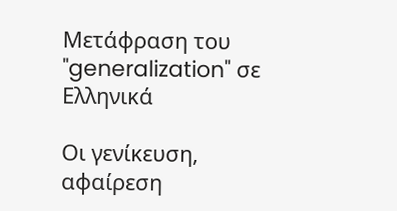Μετάφραση του "generalization" σε Ελληνικά

Οι γενίκευση, αφαίρεση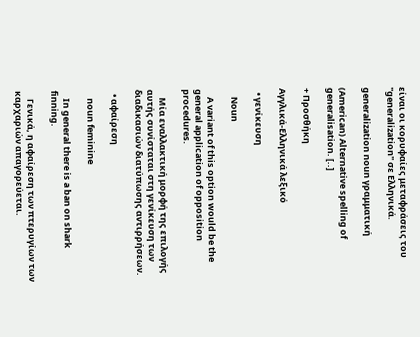είναι οι κορυφαίες μεταφράσεις του "generalization" σε Ελληνικά.

generalization noun γραμματική

(American) Alternative spelling of generalisation. [..]

+ Προσθήκη

Αγγλικά-Ελληνικά λεξικό

  • γενίκευση

    Noun

    A variant of this option would be the general application of opposition procedures.

    Μία εναλλακτική μορφή της επιλογής αυτής συνίσταται στη γενίκευση των διαδικασιών διατύπωσης αντιρρήσεων.

  • αφαίρεση

    noun feminine

    In general there is a ban on shark finning.

    Γενικά, η αφαίρεση των πτερυγίων των καρχαριών απαγορεύεται.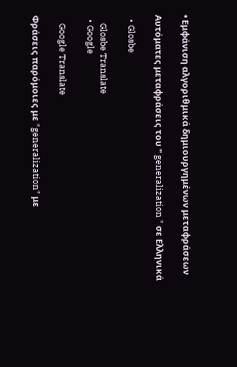• Εμφάνιση αλγοριθμικά δημιουργημένων μεταφράσεων

Αυτόματες μεταφράσεις του " generalization " σε Ελληνικά

  • Glosbe

    Glosbe Translate
  • Google

    Google Translate

Φράσεις παρόμοιες με "generalization" με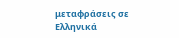μεταφράσεις σε Ελληνικά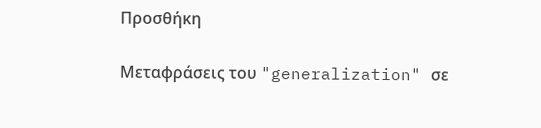Προσθήκη

Μεταφράσεις του "generalization" σε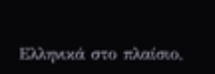Ελληνικά στο πλαίσιο,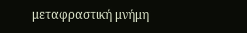μεταφραστική μνήμη